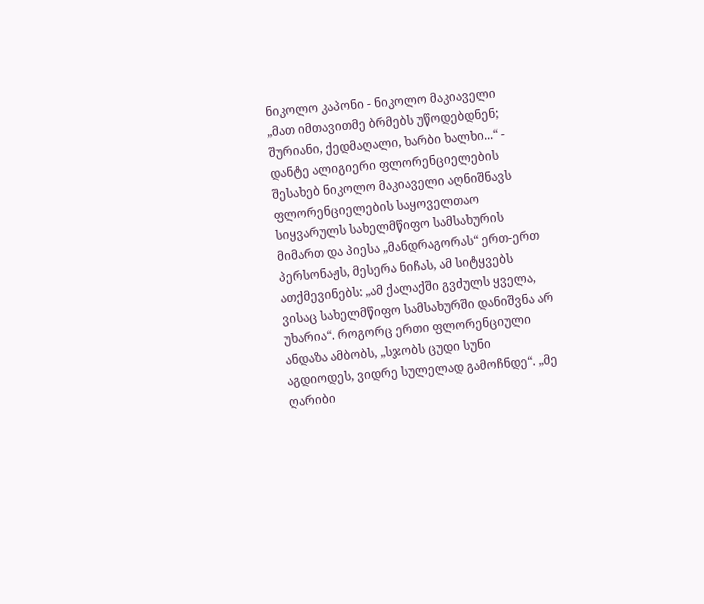ნიკოლო კაპონი - ნიკოლო მაკიაველი
„მათ იმთავითმე ბრმებს უწოდებდნენ; შურიანი, ქედმაღალი, ხარბი ხალხი...“ - დანტე ალიგიერი ფლორენციელების შესახებ ნიკოლო მაკიაველი აღნიშნავს ფლორენციელების საყოველთაო სიყვარულს სახელმწიფო სამსახურის მიმართ და პიესა „მანდრაგორას“ ერთ-ერთ პერსონაჟს, მესერა ნიჩას, ამ სიტყვებს ათქმევინებს: „ამ ქალაქში გვძულს ყველა, ვისაც სახელმწიფო სამსახურში დანიშვნა არ უხარია“. როგორც ერთი ფლორენციული ანდაზა ამბობს, „სჯობს ცუდი სუნი აგდიოდეს, ვიდრე სულელად გამოჩნდე“. „მე ღარიბი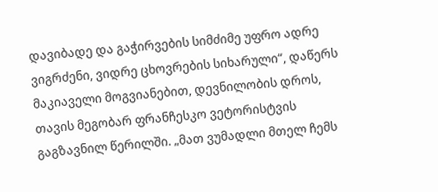დავიბადე და გაჭირვების სიმძიმე უფრო ადრე ვიგრძენი, ვიდრე ცხოვრების სიხარული“, დაწერს მაკიაველი მოგვიანებით, დევნილობის დროს, თავის მეგობარ ფრანჩესკო ვეტორისტვის გაგზავნილ წერილში. „მათ ვუმადლი მთელ ჩემს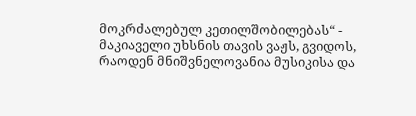მოკრძალებულ კეთილშობილებას“ - მაკიაველი უხსნის თავის ვაჟს, გვიდოს, რაოდენ მნიშვნელოვანია მუსიკისა და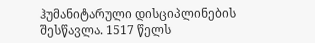ჰუმანიტარული დისციპლინების შესწავლა. 1517 წელს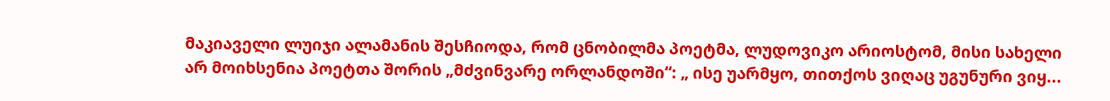მაკიაველი ლუიჯი ალამანის შესჩიოდა, რომ ცნობილმა პოეტმა, ლუდოვიკო არიოსტომ, მისი სახელი არ მოიხსენია პოეტთა შორის „მძვინვარე ორლანდოში“: „ ისე უარმყო, თითქოს ვიღაც უგუნური ვიყ...